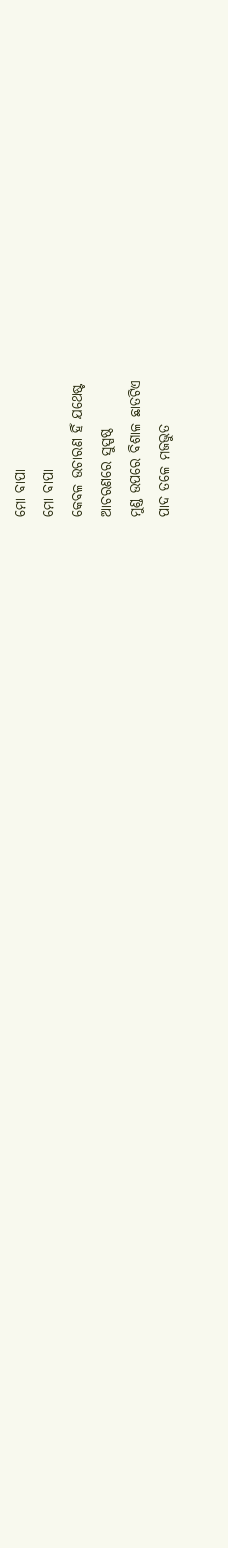ମୋ ବାପା
ମୋ ବାପା
କେବଳ ଉଚାରଣ ହିଁ ଯଥେଷ୍ଟ
ଆଚରଣରେ ସୁସ୍ପଷ୍ଠ
ମୁଣ୍ଡ ଉପରେ ବିଶାଳ ଛାତଟିଏ
ପାଦ ତଳେ ମଜଭୁତ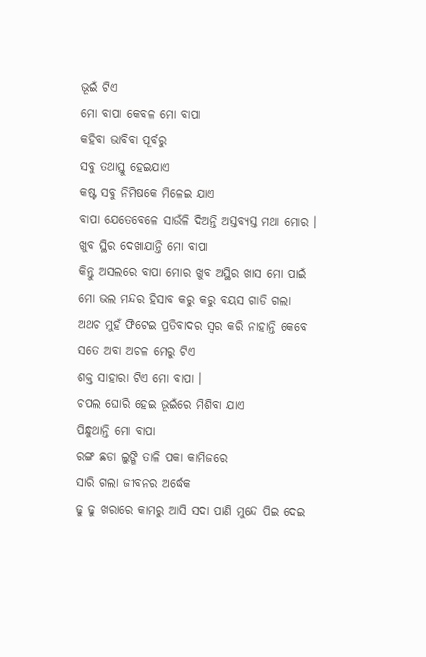ଭୂଇଁ ଟିଏ
ମୋ ବାପା କେବଳ ମୋ ବାପା
କହିବା ଭାବିବା ପୂର୍ବରୁ
ସବୁ ତଥାସ୍ତୁ ହେଇଯାଏ
କଷ୍ଟ ସବୁ ନିମିଷକେ ମିଳେଇ ଯାଏ
ବାପା ଯେତେବେଳେ ସାଉଁଳି ଦିଅନ୍ତି ଅସ୍ତବ୍ୟସ୍ତ ମଥା ମୋର ।
ଖୁବ ସ୍ଥିର ଦେଖାଯାନ୍ତି ମୋ ବାପା
କିନ୍ତୁ ଅସଲରେ ବାପା ମୋର ଖୁବ ଅସ୍ଥିର ଖାସ ମୋ ପାଇଁ
ମୋ ଭଲ ମନ୍ଦର ହିସାବ କରୁ କରୁ ବୟସ ଗାଡି ଗଲା
ଅଥଚ ମୁହଁ ଫିଟେଇ ପ୍ରତିବାଦର ସ୍ୱର କରି ନାହାନ୍ତି କେବେ
ସତେ ଅବା ଅଚଳ ମେରୁ ଟିଏ
ଶକ୍ତ ସାହାରା ଟିଏ ମୋ ବାପା ।
ଚପଲ ଘୋରି ହେଇ ଭୂଇଁରେ ମିଶିବା ଯାଏ
ପିନ୍ଧୁଥାନ୍ତି ମୋ ବାପା
ରଙ୍ଗ ଛଡା ଲୁଙ୍ଗି ତାଳି ପକା କାମିଜରେ
ସାରି ଗଲା ଜୀବନର ଅର୍ଦ୍ଧେକ
ଢୁ ଢୁ ଖରାରେ କାମରୁ ଆସି ସଦା ପାଣି ମୁନ୍ଦେ ପିଇ ଦେଇ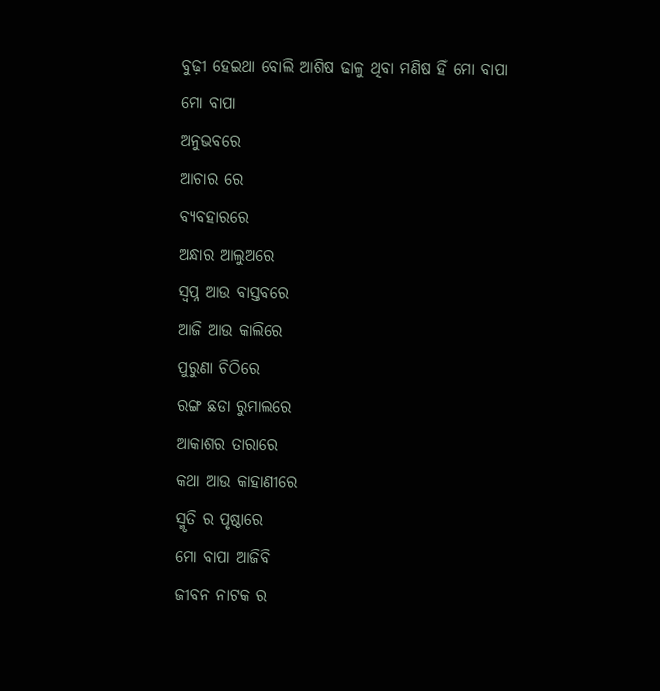ବୁଢ଼ୀ ହେଇଥା ବୋଲି ଆଶିଷ ଢାଳୁ ଥିବା ମଣିଷ ହିଁ ମୋ ବାପା
ମୋ ବାପା
ଅନୁଭବରେ
ଆଚାର ରେ
ବ୍ୟବହାରରେ
ଅନ୍ଧାର ଆଲୁଅରେ
ସ୍ବପ୍ନ ଆଉ ବାସ୍ତବରେ
ଆଜି ଆଉ କାଲିରେ
ପୁରୁଣା ଚିଠିରେ
ରଙ୍ଗ ଛଡା ରୁମାଲରେ
ଆକାଶର ତାରାରେ
କଥା ଆଉ କାହାଣୀରେ
ସ୍ମୃତି ର ପୃଷ୍ଠାରେ
ମୋ ବାପା ଆଜିବି
ଜୀବନ ନାଟକ ର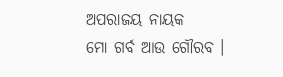ଅପରାଜୟ ନାୟକ
ମୋ ଗର୍ବ ଆଉ ଗୌରବ ।